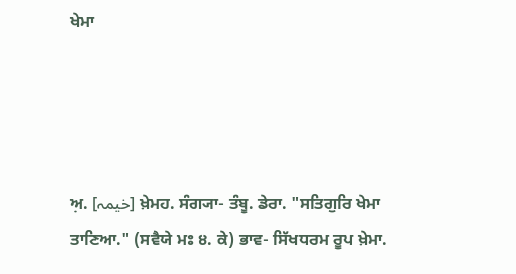ਖੇਮਾ




ਅ਼. [خیمہ] ਖ਼ੇਮਹ. ਸੰਗ੍ਯਾ- ਤੰਬੂ. ਡੇਰਾ. "ਸਤਿਗੁਰਿ ਖੇਮਾ ਤਾਣਿਆ." (ਸਵੈਯੇ ਮਃ ੪. ਕੇ) ਭਾਵ- ਸਿੱਖਧਰਮ ਰੂਪ ਖ਼ੇਮਾ.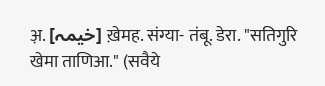अ़. [خیمہ] ख़ेमह. संग्या- तंबू. डेरा. "सतिगुरि खेमा ताणिआ." (सवैये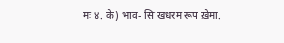मः ४. के) भाव- सिॱखधरम रूप ख़ेमा.